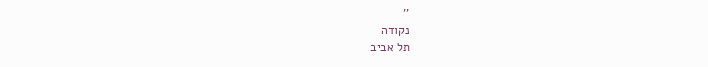''
נקודה
תל אביב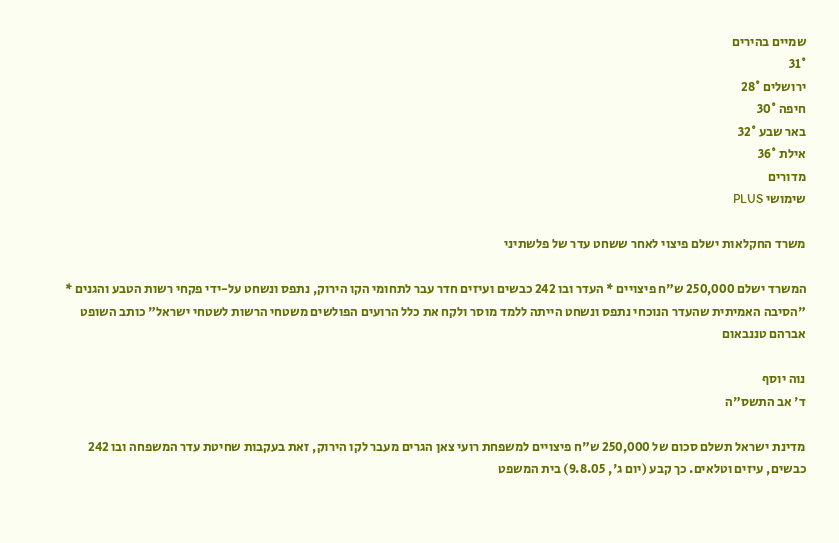שמיים בהירים
31°
ירושלים 28°
חיפה 30°
באר שבע 32°
אילת 36°
מדורים
שימושי PLUS

משרד החקלאות ישלם פיצוי לאחר ששחט עדר של פלשתיני

המשרד ישלם 250,000 ש"ח פיצויים * העדר ובו 242 כבשים ועיזים חדר עבר לתחומי הקו הירוק, נתפס ונשחט על-ידי פקחי רשות הטבע והגנים * "הסיבה האמיתית שהעדר הנוכחי נתפס ונשחט הייתה ללמד מוסר ולקח את כלל הרועים הפולשים משטחי הרשות לשטחי ישראל" כותב השופט אברהם טננבאום

נוה יוסף
ד' אב התשס"ה

מדינת ישראל תשלם סכום של 250,000 ש"ח פיצויים למשפחת רועי צאן הגרים מעבר לקו הירוק, זאת בעקבות שחיטת עדר המשפחה ובו 242 כבשים, עיזים וטלאים. כך קבע (יום ג', 9.8.05) בית המשפט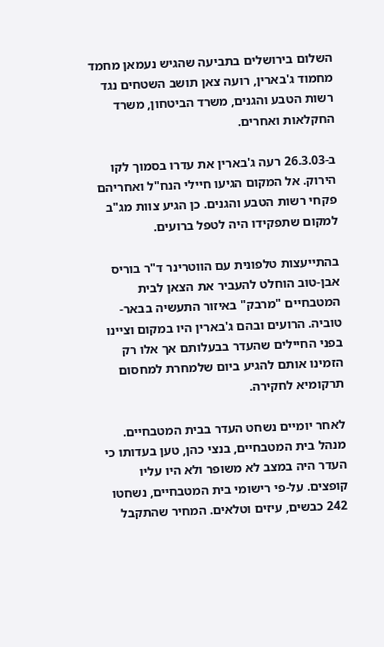השלום בירושלים בתביעה שהגיש נעמאן מחמד מחמוד ג'בארין, רועה צאן תושב השטחים נגד רשות הטבע והגנים, משרד הביטחון, משרד החקלאות ואחרים.

ב-26.3.03 רעה ג'בארין את עדרו בסמוך לקו הירוק. אל המקום הגיעו חיילי הנח"ל ואחריהם פקחי רשות הטבע והגנים. כן הגיע צוות מג"ב למקום שתפקידו היה לטפל ברועים.

בהתייעצות טלפונית עם הווטרינר ד"ר בוריס אבן-טוב הוחלט להעביר את הצאן לבית המטבחיים "מרבק" באיזור התעשיה בבאר-טוביה. הרועים ובהם ג'בארין היו במקום וציינו בפני החיילים שהעדר בבעלותם אך אלו רק הזמינו אותם להגיע ביום שלמחרת למחסום תרקומיא לחקירה.

לאחר יומיים נשחט העדר בבית המטבחיים. מנהל בית המטבחיים, בנצי כהן, טען בעדותו כי העדר היה במצב לא משופר ולא היו עליו קופצים. על-פי רישומי בית המטבחיים, נשחטו 242 כבשים, עיזים וטלאים. המחיר שהתקבל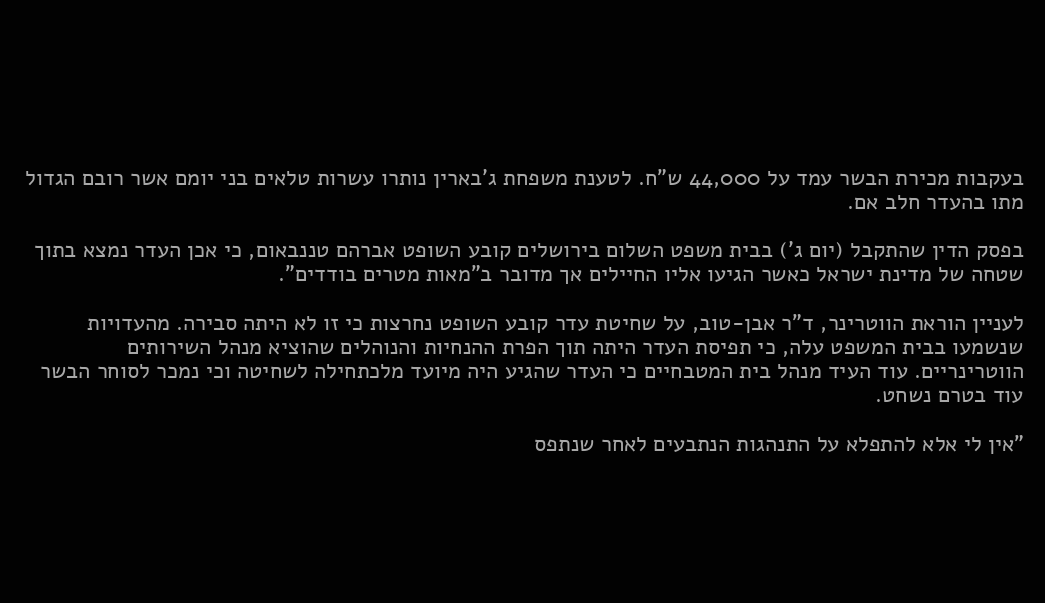בעקבות מכירת הבשר עמד על 44,000 ש"ח. לטענת משפחת ג'בארין נותרו עשרות טלאים בני יומם אשר רובם הגדול מתו בהעדר חלב אם.

בפסק הדין שהתקבל (יום ג') בבית משפט השלום בירושלים קובע השופט אברהם טננבאום, כי אכן העדר נמצא בתוך שטחה של מדינת ישראל כאשר הגיעו אליו החיילים אך מדובר ב"מאות מטרים בודדים".

לעניין הוראת הווטרינר, ד"ר אבן-טוב, על שחיטת עדר קובע השופט נחרצות כי זו לא היתה סבירה. מהעדויות שנשמעו בבית המשפט עלה, כי תפיסת העדר היתה תוך הפרת ההנחיות והנוהלים שהוציא מנהל השירותים הווטרינריים. עוד העיד מנהל בית המטבחיים כי העדר שהגיע היה מיועד מלכתחילה לשחיטה וכי נמכר לסוחר הבשר עוד בטרם נשחט.

"אין לי אלא להתפלא על התנהגות הנתבעים לאחר שנתפס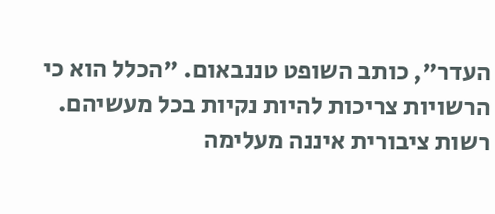העדר", כותב השופט טננבאום. "הכלל הוא כי הרשויות צריכות להיות נקיות בכל מעשיהם. רשות ציבורית איננה מעלימה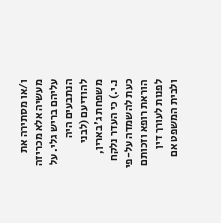ו/או מסתירה את מעשיה אלא מכריזה עליהם בריש גלי. על הנתבעים היה להודיעם (לבני משפחת ג'בארין, נ.י.) כי העדר נלקח כעת להשמדה על-פי הוראת רופא וזכותם לפנות לעורך דין ולבית המשפט אם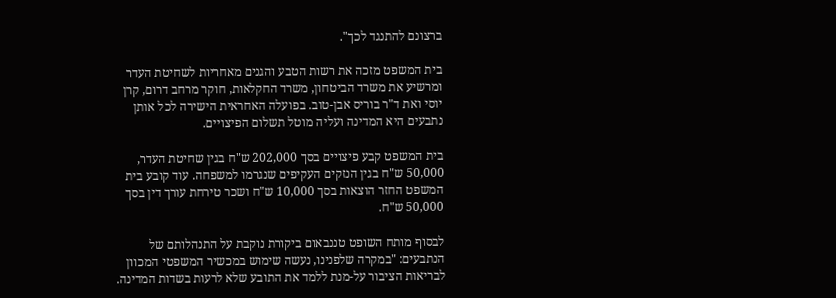ברצונם להתנגד לכך".

בית המשפט מזכה את רשות הטבע והגנים מאחריות לשחיטת העדר ומרשיע את משרד הביטחון, משרד החקלאות, חוקר מרחב דרום, קרן יוסי ואת ד"ר בוריס אבן-טוב. בפועלה האחראית הישירה לכל אותן נתבעים היא המדינה ועליה מוטל תשלום הפיצויים.

בית המשפט קבע פיצויים בסך 202,000 ש"ח בגין שחיטת העדר, 50,000 ש"ח בגין הנזקים העקיפים שנגרמו למשפחה. עוד קובע בית המשפט החזר הוצאות בסך 10,000 ש"ח ושכר טירחת עורך דין בסך 50,000 ש"ח.

לבסוף מותח השופט טננבאום ביקורת נוקבת על התנהלותם של הנתבעים: "במקרה שלפנינו, נעשה שימוש במכשיר המשפטי המכוון לבריאות הציבור על-מנת ללמד את התובע שלא לרעות בשדות המדינה.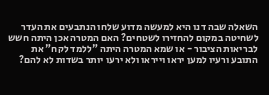השאלה שבה דנו היא למעשה מדוע שלחו הנתבעים את העדר לשחיטה במקום להחזירו לשטחים? האם המטרה אכן היתה חשש לבריאות הציבור - או שמא המטרה היתה "ללמד לקח" את התובע ורעיו למען יראו וייראו ולא ירעו יותר בשדות לא להם?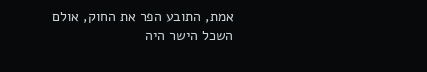אמת, התובע הפר את החוק, אולם השכל הישר היה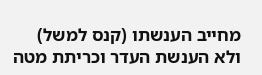מחייב הענשתו (קנס למשל) ולא הענשת העדר וכריתת מטה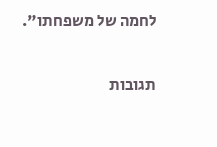לחמה של משפחתו".

תגובות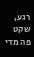רגע, שקט פה מדי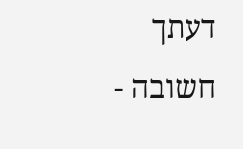דעתך חשובה -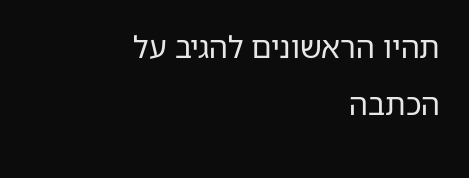תהיו הראשונים להגיב על הכתבה